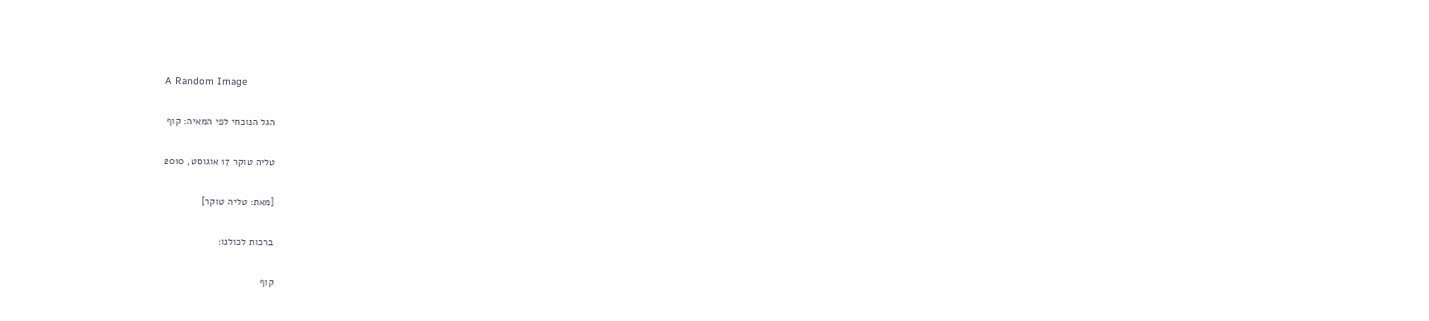A Random Image

הגל הנוכחי לפי המאיה: קוף

טליה טוקר 17 אוגוסט, 2010

[מאת: טליה טוקר]

ברכות לכולנו:

קוף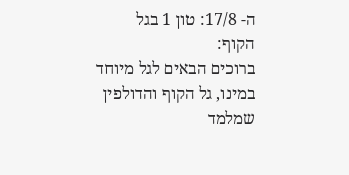ה- 17/8: טון 1 בגל הקוף:
ברוכים הבאים לגל מיוחד במינו, גל הקוף והדולפין שמלמד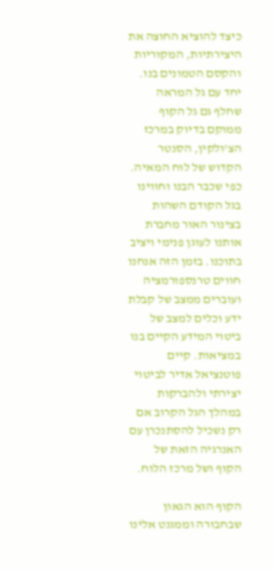כיצד להוציא החוצה את היצירתיות, המקוריות והקסם הטמונים בנו. יחד עם גל המראה שחלף גם גל הקוף ממוקם בדיוק במרכז הצ'ולקין, הסנטר הקדוש של לוח המאיה. כפי שכבר הבנו וחווינו בגל הקודם השהות בצינור האור מחברת אותנו לעוגן פנימי ויציב בתוכנו. בזמן הזה אנחנו חווים טרנספורמציה ועוברים ממצב של קבלת ידע וכלים למצב של ביטוי המידע הקיים בנו במציאות. קיים פוטנציאל אדיר לביטוי יצירתי ולהברקות במהלך הגל הקרוב אם רק נשכיל להסתנכרן עם האנרגיה הזאת של הקוף ושל מרכז הלוח.

הקוף הוא הגאון שבחבורה וממגנט אלינו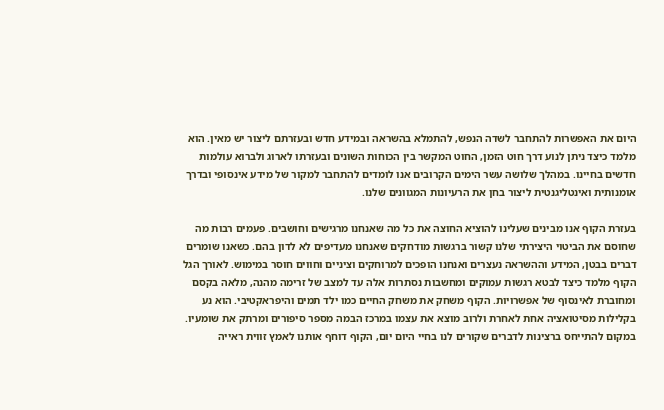היום את האפשרות להתחבר לשדה הנפש, להתמלא בהשראה ובמידע חדש ובעזרתם ליצור יש מאין. הוא מלמד כיצד ניתן לנוע דרך חוט הזמן, החוט המקשר בין הכוחות השונים ובעזרתו לארוג ולברוא עולמות חדשים בחיינו. במהלך שלושה עשר הימים הקרובים אנו לומדים להתחבר למקור של מידע אינסופי ובדרך אומנותית ואינטליגנטית ליצור בחן את הרעיונות המגוונים שלנו.

בעזרת הקוף אנו מבינים שעלינו להוציא החוצה את כל מה שאנחנו מרגישים וחושבים. פעמים רבות מה שחוסם את הביטוי היצירתי שלנו קשור ברגשות מודחקים שאנחנו מעדיפים לא לדון בהם. כשאנו שומרים דברים בבטן, המידע וההשראה נעצרים ואנחנו הופכים למרוחקים וציניים וחווים חוסר במימוש. לאורך הגל הקוף מלמד כיצד לבטא רגשות עמוקים ומחשבות נסתרות אלה עד למצב של זרימה מהנה, מלאה בקסם ומחוברת לאינסוף של אפשרויות. הקוף משחק את משחק החיים כמו ילד תמים והיפראקטיבי. הוא נע בקלילות מסיטואציה אחת לאחרת ולרוב מוצא את עצמו במרכז הבמה מספר סיפורים ומרתק את שומעיו. במקום להתייחס ברצינות לדברים שקורים לנו בחיי היום יום, הקוף דוחף אותנו לאמץ זווית ראייה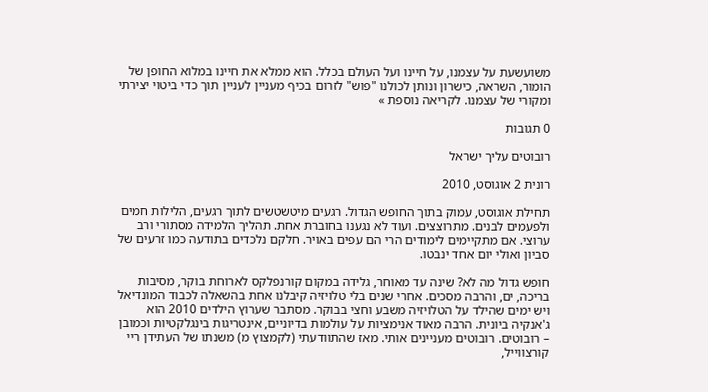משועשעת על עצמנו, על חיינו ועל העולם בכלל. הוא ממלא את חיינו במלוא החופן של הומור, השראה, כישרון ונותן לכולנו "פוש" לזרום בכיף מעניין לעניין תוך כדי ביטוי יצירתי ומקורי של עצמנו. לקריאה נוספת »

0 תגובות

רובוטים עליך ישראל

רונית 2 אוגוסט, 2010

תחילת אוגוסט, עמוק בתוך החופש הגדול. רגעים מיטשטשים לתוך רגעים, הלילות חמים ולפעמים לבנים. מתרוצצים. ועוד לא נגענו בחוברת אחת. תהליך הלמידה מסתורי ורב ערוצי. אם מתקיימים לימודים הרי הם עפים באויר. חלקם נלכדים בתודעה כמו זרעים של סביון ואולי יום אחד ינבטו.

חופש גדול מה לא? שינה עד מאוחר, גלידה במקום קורנפלקס לארוחת בוקר, מסיבות בריכה, ים, והרבה מסכים. אחרי שנים בלי טלויזיה קיבלנו אחת בהשאלה לכבוד המונדיאל ויש ימים שהילד על הטלויזיה משבע וחצי בבוקר. מסתבר שערוץ הילדים 2010 הוא ג'אנקיה ביונית. הרבה מאוד אנימציות על עולמות בדיוניים, אינטריגות בינגלקטיות וכמובן – רובוטים. רובוטים מעניינים אותי. מאז שהתוודעתי (לקמצוץ מ) משנתו של העתידן ריי קורצווייל,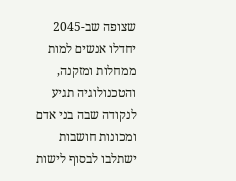שצופה שב-2045 יחדלו אנשים למות ממחלות ומזקנה, והטכנולוגיה תגיע לנקודה שבה בני אדם ומכונות חושבות ישתלבו לבסוף לישות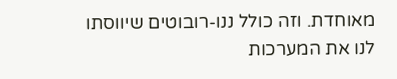מאוחדת. וזה כולל ננו-רובוטים שיווסתו לנו את המערכות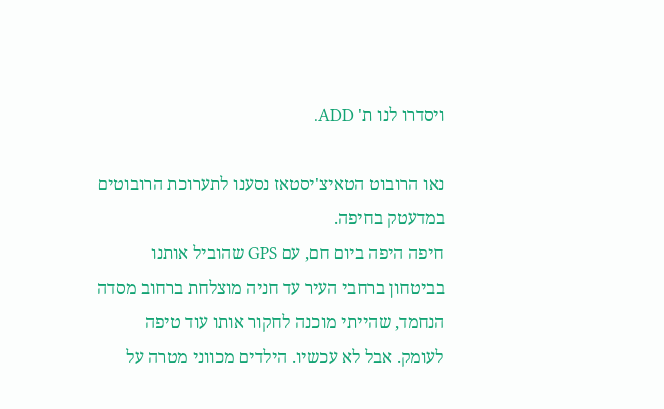ויסדרו לנו ת' ADD.

נאו הרובוט הטאיצ'יסטאז נסענו לתערוכת הרובוטים במדעטק בחיפה.
חיפה היפה ביום חם, עם GPS שהוביל אותנו בביטחון ברחבי העיר עד חניה מוצלחת ברחוב מסדה הנחמד, שהייתי מוכנה לחקור אותו עוד טיפה לעומק. אבל לא עכשיו. הילדים מכווני מטרה על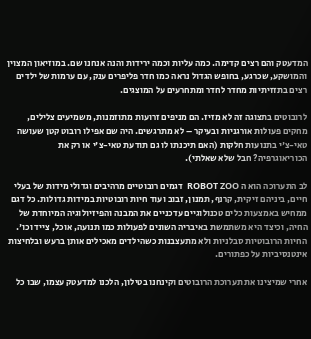המדעטק והם רצים קדימה. כמה עליות וכמה ירידות והנה אנחנו שם. במוזיאון המצוין והמושקע, שכרגע, בחופש הגדול נראה כמו חדר פליפרים ענק, עם ערמות של ילדים רצים בתזזיתיות מחדר לחדר ומתחרעים על המוצגים.

לרובוטים בתצוגה זה לא מזיז. הם מניפים זרועות מתוזמנות, משמיעים צלילים, מחקים פעולות אורגניות ובעיקר – לא מתרגשים. היה שם אפילו רובוט קטן שעושה טאי-צ'י בתנועות חלקות (האם תיכנתו לו גם תודעת טאי-צ'י או רק את הכוריאוגרפיה? חבל שלא שאלתי).

לב התערוכה הוא ה ROBOT ZOO  דגמים רובוטיים מרהיבים וגדולי מידות של בעלי חיים, ביניהם זיקית, קרנף, תמנון, זבוב ועוד חיות רובוטיות במידות גדולות. כל דגם ממחיש באמצעות כלים טכנולוגיים עדכניים את המבנה והפיזיולוגיה המיוחדת של החיה, וכיצד היא משתמשת באיבריה השונים לפעולות כמו תנועה, אוכל, צייד וכו'. החיות הרובוטיות סבלניות ולא מתעצבנות כשהילדים מאכילים אותן ברעש ובלחיצות אינטנסיביות על כפתורים.

אחרי שמיצינו את תערוכת הרובוטים וקינחנו בטילון, הלכנו למדעטק עצמו, שבו כל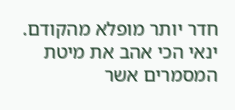חדר יותר מופלא מהקודם. ינאי הכי אהב את מיטת המסמרים אשר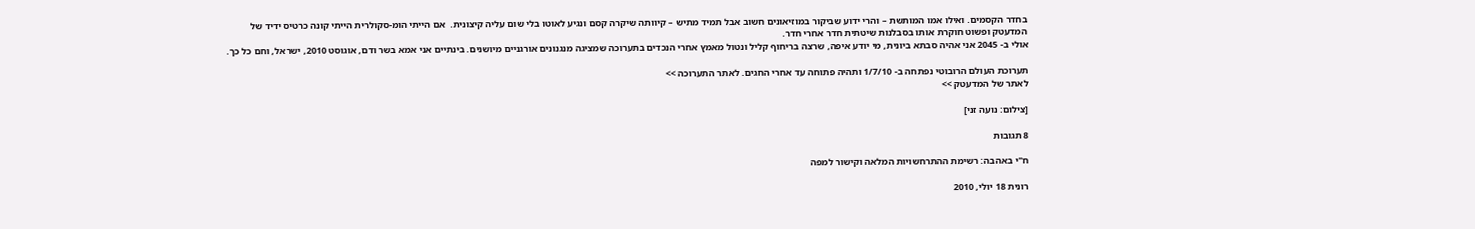בחדר הקסמים. ואילו אמו המותשת – והרי ידוע שביקור במוזיאונים חשוב אבל תמיד מתיש – קיוותה שיקרה קסם ונגיע לאוטו בלי שום עליה קיצונית.  אם הייתי הומ-סקולרית הייתי קונה כרטיס ידיד של המדעטק ופשוט חוקרת אותו בסבלנות שיטתית חדר אחרי חדר.
אולי ב- 2045 אני אהיה סבתא ביונית, מי יודע איפה, שרצה בריחוף קליל ונטול מאמץ אחרי הנכדים בתערוכה שמציגה מנגנונים אורגניים מיושנים. בינתיים אני אמא בשר ודם, אוגוסט 2010, ישראל, וחם כל כך.

תערוכת העולם הרובוטי נפתחה ב- 1/7/10 ותהיה פתוחה עד אחרי החגים. לאתר התערוכה >>
לאתר של המדעטק >>

[צילום: נועה זני]

8 תגובות

ח"י באהבה: רשימת ההתרחשויות המלאה וקישור למפה

רונית 18 יולי, 2010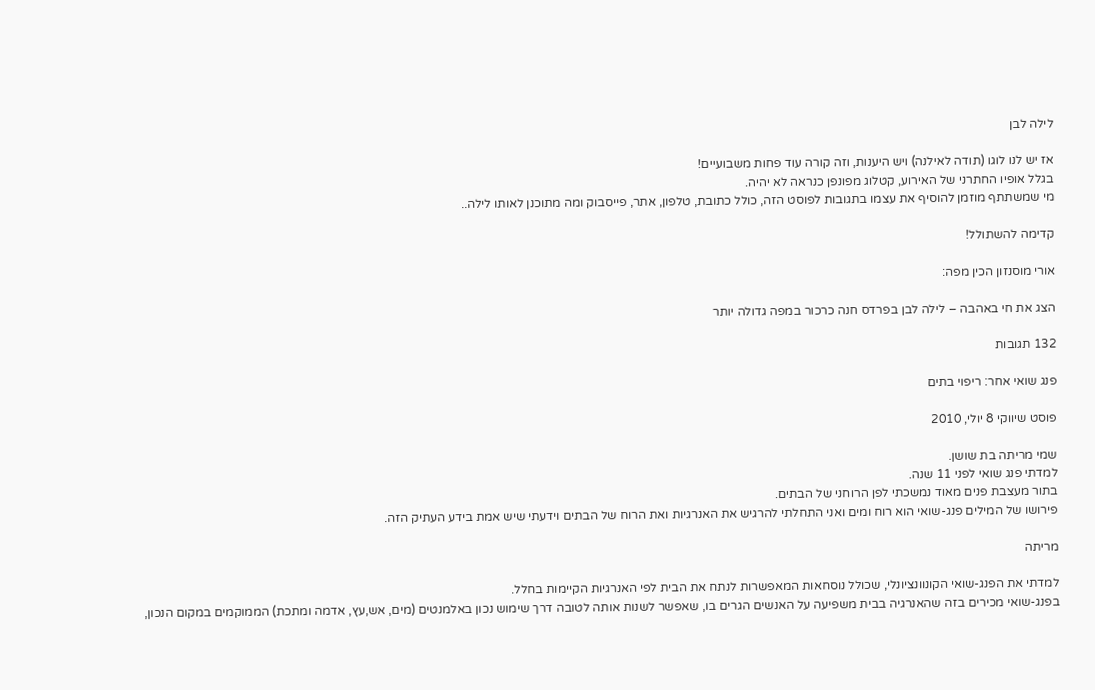לילה לבן

אז יש לנו לוגו (תודה לאילנה) ויש היענות, וזה קורה עוד פחות משבועיים!
בגלל אופיו החתרני של האירוע, קטלוג מפונפן כנראה לא יהיה.
מי שמשתתף מוזמן להוסיף את עצמו בתגובות לפוסט הזה, כולל כתובת, טלפון, אתר, פייסבוק ומה מתוכנן לאותו לילה..

קדימה להשתולל!

אורי מוסנזון הכין מפה:

הצג את חי באהבה – לילה לבן בפרדס חנה כרכור במפה גדולה יותר

132 תגובות

פנג שואי אחר: ריפוי בתים

פוסט שיווקי 8 יולי, 2010

שמי מריתה בת שושן.
למדתי פנג שואי לפני 11 שנה.
בתור מעצבת פנים מאוד נמשכתי לפן הרוחני של הבתים.
פירושו של המילים פנג-שואי הוא רוח ומים ואני התחלתי להרגיש את האנרגיות ואת הרוח של הבתים וידעתי שיש אמת בידע העתיק הזה.

מריתה

למדתי את הפנג-שואי הקונוונציונלי, שכולל נוסחאות המאפשרות לנתח את הבית לפי האנרגיות הקיימות בחלל.
בפנג-שואי מכירים בזה שהאנרגיה בבית משפיעה על האנשים הגרים בו, שאפשר לשנות אותה לטובה דרך שימוש נכון באלמנטים (מים, אש,עץ, אדמה ומתכת) הממוקמים במקום הנכון,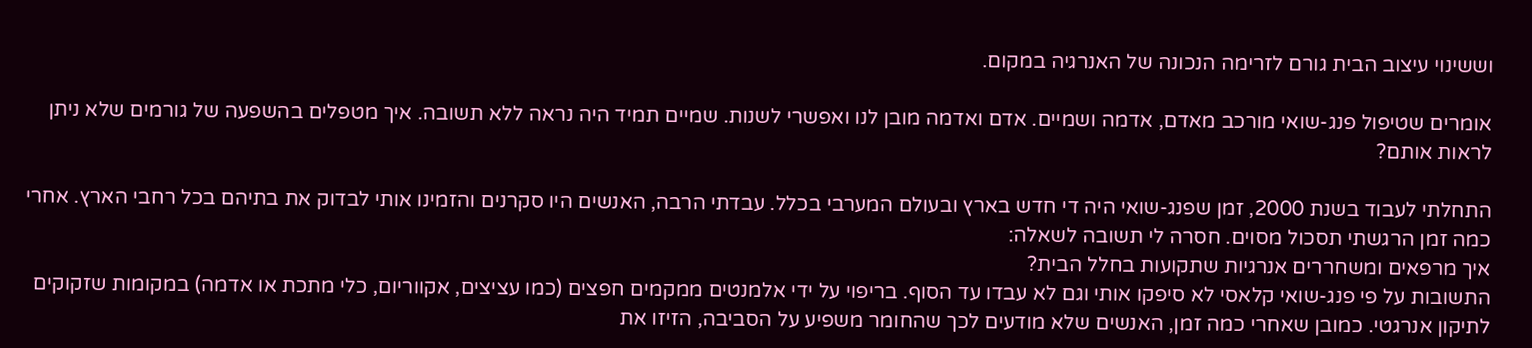וששינוי עיצוב הבית גורם לזרימה הנכונה של האנרגיה במקום.

אומרים שטיפול פנג-שואי מורכב מאדם, אדמה ושמיים. אדם ואדמה מובן לנו ואפשרי לשנות. שמיים תמיד היה נראה ללא תשובה. איך מטפלים בהשפעה של גורמים שלא ניתן לראות אותם?

התחלתי לעבוד בשנת 2000, זמן שפנג-שואי היה די חדש בארץ ובעולם המערבי בכלל. עבדתי הרבה, האנשים היו סקרנים והזמינו אותי לבדוק את בתיהם בכל רחבי הארץ. אחרי כמה זמן הרגשתי תסכול מסוים. חסרה לי תשובה לשאלה:
איך מרפאים ומשחררים אנרגיות שתקועות בחלל הבית?
התשובות על פי פנג-שואי קלאסי לא סיפקו אותי וגם לא עבדו עד הסוף. בריפוי על ידי אלמנטים ממקמים חפצים (כמו עציצים, אקווריום, כלי מתכת או אדמה) במקומות שזקוקים לתיקון אנרגטי. כמובן שאחרי כמה זמן, האנשים שלא מודעים לכך שהחומר משפיע על הסביבה, הזיזו את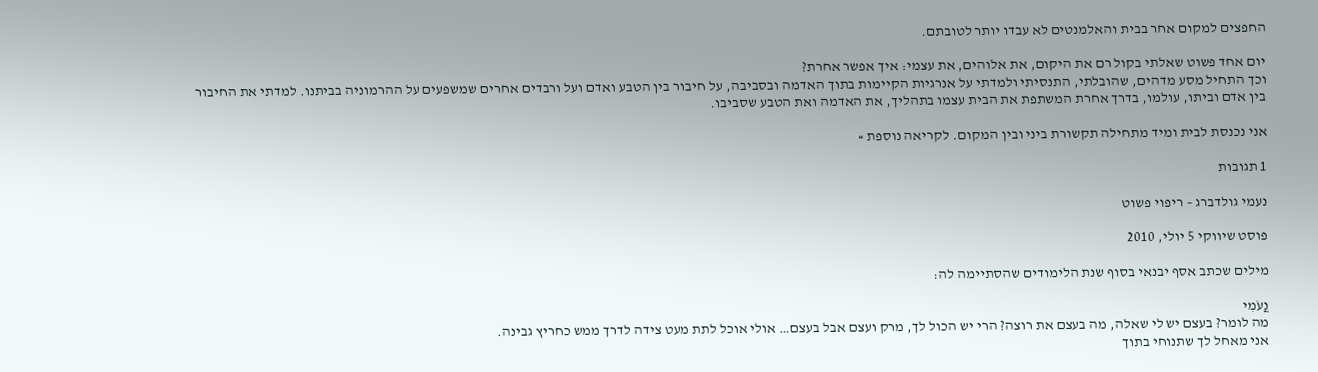החפצים למקום אחר בבית והאלמנטים לא עבדו יותר לטובתם.

יום אחד פשוט שאלתי בקול רם את היקום, את אלוהים, את עצמי: איך אפשר אחרת?
וכך התחיל מסע מדהים, שהובלתי, התנסיתי ולמדתי על אנרגיות הקיימות בתוך האדמה ובסביבה, על חיבור בין הטבע ואדם ועל ורבדים אחרים שמשפעים על ההרמוניה בביתנו. למדתי את החיבור בין אדם וביתו, עולמו, בדרך אחרת המשתפת את הבית עצמו בתהליך, את האדמה ואת הטבע שסביבו.

אני נכנסת לבית ומיד מתחילה תקשורת ביני ובין המקום. לקריאה נוספת »

1 תגובות

נעמי גולדברג – ריפוי פשוט

פוסט שיווקי 5 יולי, 2010

מילים שכתב אסף יבנאי בסוף שנת הלימודים שהסתיימה לה:

נֳעֹמִי
מה לומר? בעצם יש לי שאלה, מה בעצם את רוצה? הרי יש הכול לך, מרק ועצם אבל בעצם… אולי אוכל לתת מעט צידה לדרך ממש כחריץ גבינה.
אני מאחל לך שתנוחי בתוך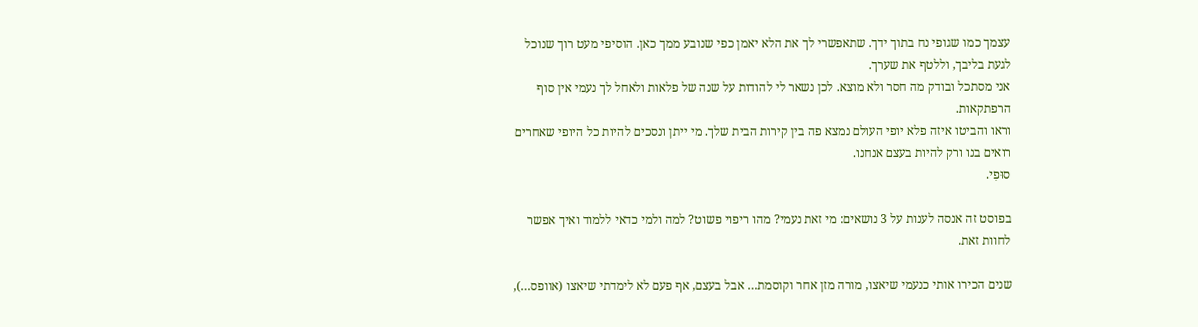עצמך כמו שגופי נח בתוך ידך. שתאפשרי לך את הלא יאמן כפי שנובע ממך כאן. הוסיפי מעט רוך שנוכל לגעת בליבך, וללטף את שערך.
אני מסתכל ובודק מה חסר ולא מוצא. לכן נשאר לי להודות על שנה של פלאות ולאחל לך נעמי אין סוף הרפתקאות.
וראו והביטו איזה פלא יופי העולם נמצא פה בין קירות הבית שלך. מי ייתן ונסכים להיות כל היופי שאחרים רואים בנו ורק להיות בעצם אנחנו.
סוּפִי.

בפוסט זה אנסה לענות על 3 נושאים: מי זאת נעמי? מהו ריפוי פשוט? למה ולמי כדאי ללמוד ואיך אפשר לחוות זאת.

שנים הכירו אותי כנעמי שיאצו, מורה מזן אחר וקוסמת… אבל בעצם, אף פעם לא לימדתי שיאצו (אוופס…),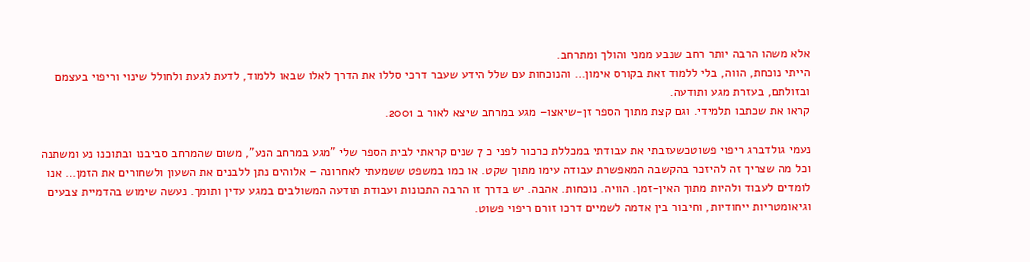אלא משהו הרבה יותר רחב שנבע ממני והולך ומתרחב.
הייתי נוכחת, הווה, בלי ללמוד זאת בקורס אימון… והנוכחות עם שלל הידע שעבר דרכי סללו את הדרך לאלו שבאו ללמוד, לדעת לגעת ולחולל שינוי וריפוי בעצמם ובזולתם, בעזרת מגע ותודעה.
קראו את שכתבו תלמידי. וגם קצת מתוך הספר זן-שיאצו– מגע במרחב שיצא לאור ב 2001.

נעמי גולדברג ריפוי פשוטכשעזבתי את עבודתי במכללת כרכור לפני כ 7 שנים קראתי לבית הספר שלי "מגע במרחב הנע", משום שהמרחב סביבנו ובתוכנו נע ומשתנה וכל מה שצריך זה להיזכר בהקשבה המאפשרת עבודה עימו מתוך שקט. או כמו במשפט ששמעתי לאחרונה – אלוהים נתן ללבנים את השעון ולשחורים את הזמן… אנו לומדים לעבוד ולהיות מתוך האין-זמן. הוויה. נוכחות. אהבה. יש בדרך זו הרבה התכונות ועבודת תודעה המשולבים במגע עדין ותומך. נעשה שימוש בהדמיית צבעים וגיאומטריות ייחודיות, וחיבור בין אדמה לשמיים דרכו זורם ריפוי פשוט.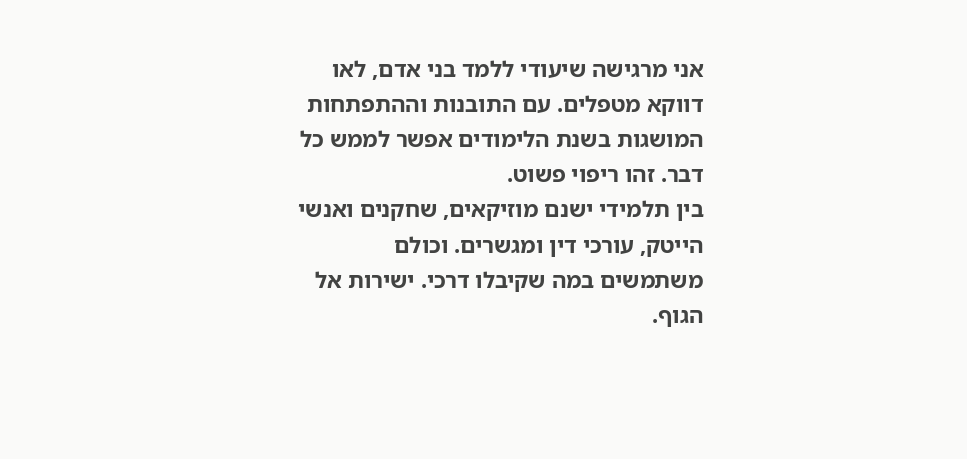אני מרגישה שיעודי ללמד בני אדם, לאו דווקא מטפלים. עם התובנות וההתפתחות המושגות בשנת הלימודים אפשר לממש כל דבר. זהו ריפוי פשוט.
בין תלמידי ישנם מוזיקאים, שחקנים ואנשי הייטק, עורכי דין ומגשרים. וכולם משתמשים במה שקיבלו דרכי. ישירות אל הגוף.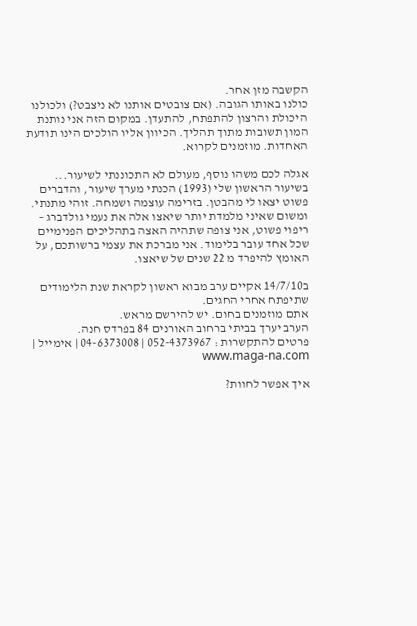הקשבה מזן אחר.
כולנו באותו הגובה. (אם צובטים אותנו לא ניצבט?) ולכולנו היכולת והרצון להתפתח, להתעדן. במקום הזה אני נותנת המון תשובות מתוך תהליך. הכיוון אליו הולכים הינו תודעת האחדות. מוזמנים לקרוא.

אגלה לכם משהו נוסף, מעולם לא התכוננתי לשיעור... בשיעור הראשון שלי (1993) הכנתי מערך שיעור, והדברים פשוט יצאו לי מהבטן. בזרימה עוצמה ושמחה. זוהי מתנתי. ומשום שאיני מלמדת יותר שיאצו אלה את נעמי גולדברג – ריפוי פשוט, אני צופה שתהיה האצה בתהליכים הפנימיים שכל אחד עובר בלימוד. אני מברכת את עצמי ברשותכם, על האומץ להיפרד מ 22 שנים של שיאצו.

ב14/7/10 אקיים ערב מבוא ראשון לקראת שנת הלימודים שתיפתח אחרי החגים.
אתם מוזמנים בחום. יש להירשם מראש.
הערב יערך בביתי ברחוב האורנים 84 בפרדס חנה.
פרטים להתקשרות : 052-4373967 | 04-6373008 | אימייל | www.maga-na.com

איך אפשר לחוות?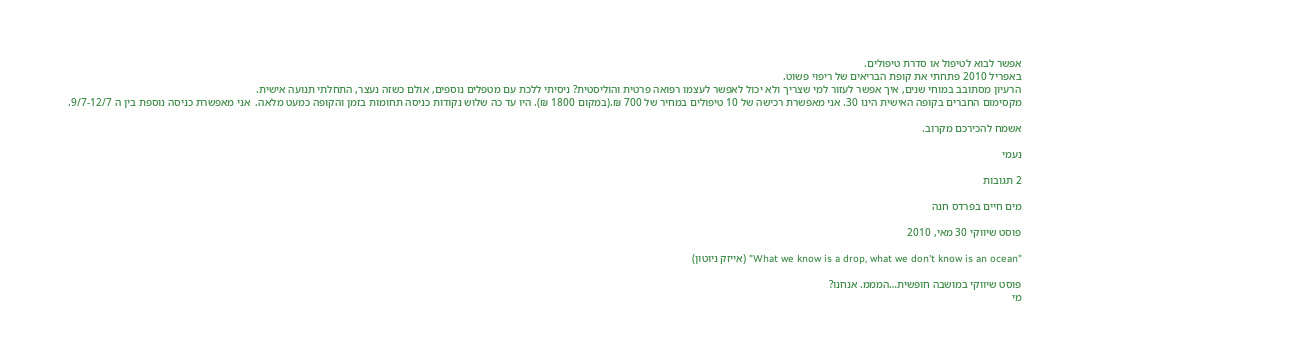אפשר לבוא לטיפול או סדרת טיפולים.
באפריל 2010 פתחתי את קופת הבריאים של ריפוי פשוט.
הרעיון מסתובב במוחי שנים, איך אפשר לעזור למי שצריך ולא יכול לאפשר לעצמו רפואה פרטית והוליסטית? ניסיתי ללכת עם מטפלים נוספים, אולם כשזה נעצר, התחלתי תנועה אישית.
מקסימום החברים בקופה האישית הינו 30. אני מאפשרת רכישה של 10 טיפולים במחיר של 700 ₪.(במקום 1800 ₪). היו עד כה שלוש נקודות כניסה תחומות בזמן והקופה כמעט מלאה.  אני מאפשרת כניסה נוספת בין ה 9/7-12/7.

אשמח להכירכם מקרוב.

נעמי

2 תגובות

מים חיים בפרדס חנה

פוסט שיווקי 30 מאי, 2010

"What we know is a drop, what we don't know is an ocean" (אייזק ניוטון)

פוסט שיווקי במושבה חופשית…המממ. אנחנו?
מי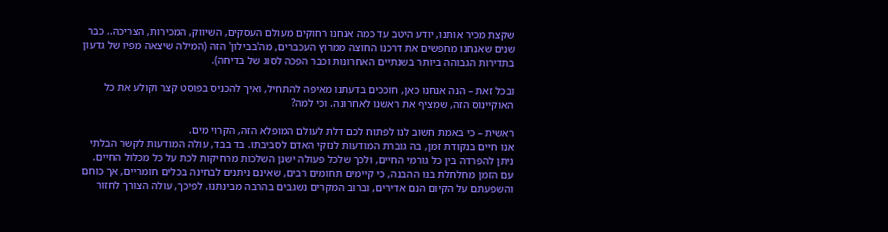שקצת מכיר אותנו, יודע היטב עד כמה אנחנו רחוקים מעולם העסקים, השיווק, המכירות, הצריכה.. כבר שנים שאנחנו מחפשים את דרכנו החוצה ממרוץ העכברים, מה'בבילון' הזה (המילה שיצאה מפיו של גדעון בתדירות הגבוהה ביותר בשנתיים האחרונות וכבר הפכה לסוג של בדיחה).

ובכל זאת – הנה אנחנו כאן, חוככים בדעתנו מאיפה להתחיל, ואיך להכניס בפוסט קצר וקולע את כל האוקיינוס הזה, שמציף את ראשנו לאחרונה. וכי למה?

ראשית – כי באמת חשוב לנו לפתוח לכם דלת לעולם המופלא הזה, הקרוי מים.
אנו חיים בנקודת זמן, בה גוברת המודעות לנזקי האדם לסביבתו. בד בבד, עולה המודעות לקשר הבלתי ניתן להפרדה בין כל גורמי החיים, ולכך שלכל פעולה ישנן השלכות מרחיקות לכת על כל מכלול החיים. עם הזמן מחלחלת בנו ההבנה, כי קיימים תחומים רבים, שאינם ניתנים לבחינה בכלים חומריים, אך כוחם והשפעתם על הקיום הנם אדירים, וברוב המקרים נשגבים בהרבה מבינתנו. לפיכך, עולה הצורך לחזור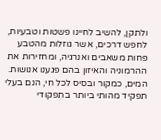ולתקן, להשיב לחיינו פשטות וטבעיות, לחפש דרכים, אשר גוזלות מהטבע פחות משאבים ואנרגיה, ומחזירות את ההרמוניה והאיזון בהם פגענו אנושות. המים, כמקור ובסיס לכל חי, הנם בעלי תפקיד מהותי ביותר בתפקודי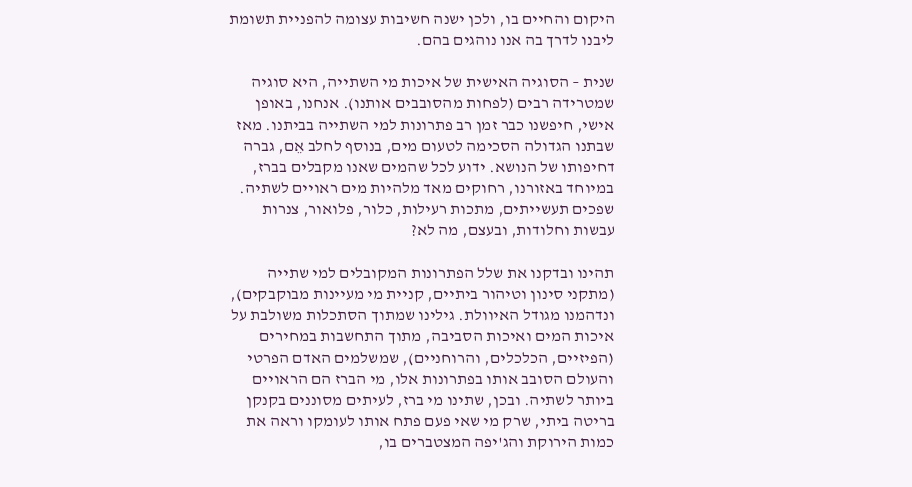היקום והחיים בו, ולכן ישנה חשיבות עצומה להפניית תשומת ליבנו לדרך בה אנו נוהגים בהם.

שנית – הסוגיה האישית של איכות מי השתייה, היא סוגיה שמטרידה רבים (לפחות מהסובבים אותנו). אנחנו, באופן אישי, חיפשנו כבר זמן רב פתרונות למי השתייה בביתנו. מאז שבתנו הגדולה הסכימה לטעום מים, בנוסף לחלב אֵם, גברה דחיפותו של הנושא. ידוע לכל שהמים שאנו מקבלים בברז, במיוחד באזורנו, רחוקים מאד מלהיות מים ראויים לשתיה. שפכים תעשייתים, מתכות רעילות, כלור, פלואור, צנרות עבשות וחלודות, ובעצם, מה לא?

תהינו ובדקנו את שלל הפתרונות המקובלים למי שתייה (מתקני סינון וטיהור ביתיים, קניית מי מעיינות מבוקבקים), ונדהמנו מגודל האיוולת. גילינו שמתוך הסתכלות משולבת על איכות המים ואיכות הסביבה, מתוך התחשבות במחירים (הפיזיים, הכלכלים, והרוחניים), שמשלמים האדם הפרטי והעולם הסובב אותו בפתרונות אלו, מי הברז הם הראויים ביותר לשתיה. ובכן, שתינו מי ברז, לעיתים מסוננים בקנקן בריטה ביתי, שרק מי שאי פעם פתח אותו לעומקו וראה את כמות הירוקת והג'יפה המצטברים בו,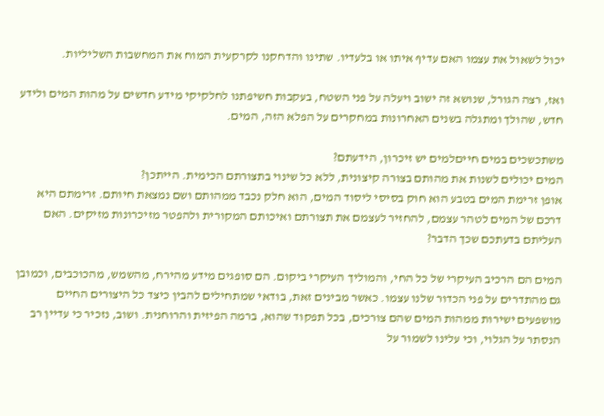יכול לשאול את עצמו האם עדיף איתו או בלעדיו. שתינו והדחקנו לקרקעית המוח את המחשבות השליליות.

ואז, רצה הגורל, שנושא זה ישוב ויעלה על פני השטח, בעקבות חשיפתנו לחלקיקי מידע חדשים על מהות המים ולידע חדש, שהולך ומתגלה בשנים האחרונות במחקרים על הפלא הזה, המים.

משתכשכים במים חייםלמים יש זיכרון, הידעתם?
המים יכולים לשנות את מהותם בצורה קיצונית, ללא כל שינוי בתצורתם הכימית. הייתכן?
אופן זרימת המים בטבע הוא חוק בסיסי ליסוד המים, הוא חלק נכבד ממהותם ושם נמצאת חיותם. זרימתם היא דרכם של המים לטהר עצמם, להחזיר לעצמם את תצורתם ואיכותם המקורית ולהפטר מזיכרונות מזיקים. האם העליתם בדעתכם שכך הדבר?

המים הם הרכיב העיקרי של כל החי, והמוליך העיקרי ביקום. הם סופגים מידע מהירח, מהשמש, מהכוכבים, וכמובן גם מהתדרים על פני הכדור שלנו עצמו. כאשר מבינים זאת, בודאי שמתחילים להבין כיצד כל היצורים החיים מושפעים ישירות ממהות המים שהם צורכים, בכל תפקוד שהוא, ברמה הפיזית והרוחנית. ושוב, נזכיר כי עדיין רב הנסתר על הגלוי, וכי עלינו לשמור על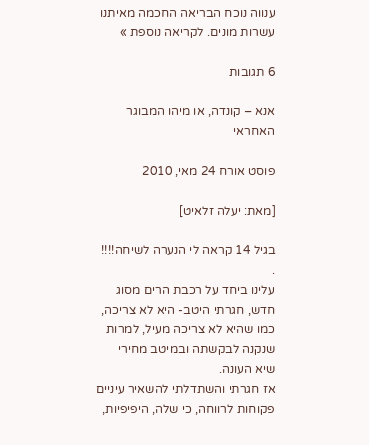ענווה נוכח הבריאה החכמה מאיתנו עשרות מונים. לקריאה נוספת »

6 תגובות

אנא – קונדה, או מיהו המבוגר האחראי

פוסט אורח 24 מאי, 2010

[מאת: יעלה זלאיט]

בגיל 14 קראה לי הנערה לשיחה!!!! .
עלינו ביחד על רכבת הרים מסוג חדש, חגרתי היטב- היא לא צריכה, כמו שהיא לא צריכה מעיל, למרות שנקנה לבקשתה ובמיטב מחירי שיא העונה.
אז חגרתי והשתדלתי להשאיר עיניים פקוחות לרווחה, כי שלה, היפיפיות,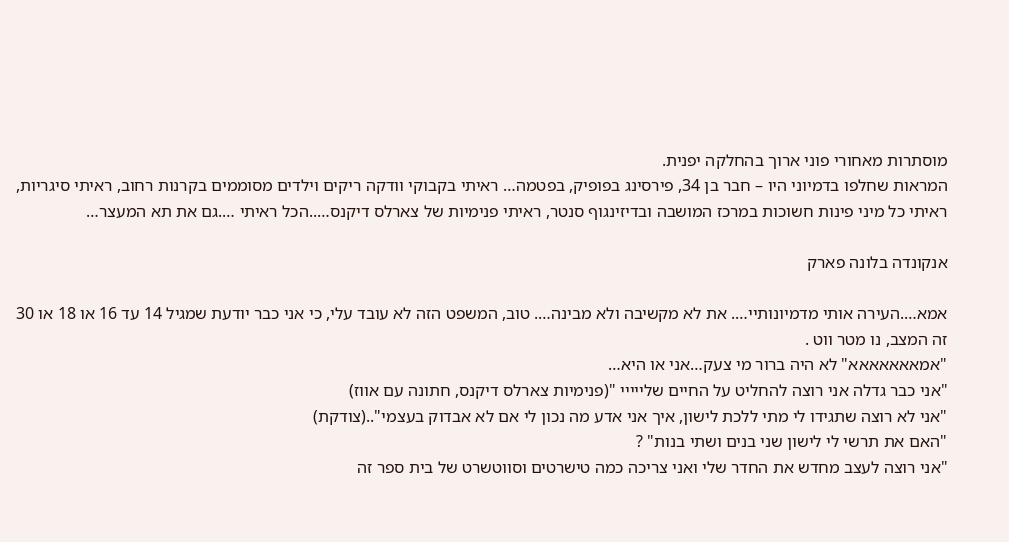מוסתרות מאחורי פוני ארוך בהחלקה יפנית.
המראות שחלפו בדמיוני היו – חבר בן 34, פירסינג בפופיק, בפטמה… ראיתי בקבוקי וודקה ריקים וילדים מסוממים בקרנות רחוב, ראיתי סיגריות, ראיתי כל מיני פינות חשוכות במרכז המושבה ובדיזינגוף סנטר, ראיתי פנימיות של צארלס דיקנס…..הכל ראיתי ….גם את תא המעצר…

אנקונדה בלונה פארק

אמא….העירה אותי מדמיונותיי…. את לא מקשיבה ולא מבינה…. טוב, המשפט הזה לא עובד עלי, כי אני כבר יודעת שמגיל 14 עד 16 או 18 או 30 זה המצב, נו מטר ווט .
"אמאאאאאאא" לא היה ברור מי צעק…אני או היא…
"אני כבר גדלה אני רוצה להחליט על החיים שלייייי "(פנימיות צארלס דיקנס, חתונה עם אווז)
"אני לא רוצה שתגידו לי מתי ללכת לישון, איך אני אדע מה נכון לי אם לא אבדוק בעצמי"..(צודקת)
"האם את תרשי לי לישון שני בנים ושתי בנות" ?
"אני רוצה לעצב מחדש את החדר שלי ואני צריכה כמה טישרטים וסווטשרט של בית ספר זה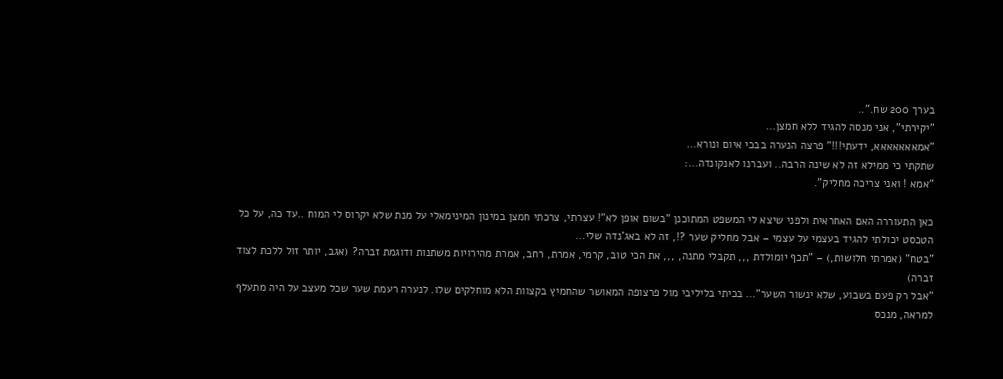בערך 200 שח."..
"יקירתי", אני מנסה להגיד ללא חמצן…
"אמאאאאאאא, ידעתי!!!" פרצה הנערה בבכי איום ונורא…
שתקתי כי ממילא זה לא שינה הרבה.. ועברנו לאנקונדה…:
"אמא ! ואני צריכה מחליק".

כאן התעוררה האם האחראית ולפני שיצא לי המשפט המתוכנן "בשום אופן לא"! עצרתי, צרכתי חמצן במינון המינימאלי על מנת שלא יקרוס לי המוח ..עד כה, על כל הטכסט יכולתי להגיד בעצמי על עצמי – אבל מחליק שער ?!, זה לא באג'נדה שלי…
"בטח" (אמרתי חלושות,) – "תכף יומולדת ,,, תקבלי מתנה, ,,, את הכי טוב, קרמי, אמרת, רחב, אמרת מהירויות משתנות ודוגמת זברה? (אגב, יותר זול ללכת לצוד זברה)
"אבל רק פעם בשבוע, שלא ינשור השער"… בכיתי בליליבי מול פרצופה המאושר שהחמיץ בקצוות הלא מוחלקים שלו. לנערה רעמת שער שכל מעצב על היה מתעלף למראה, מנכס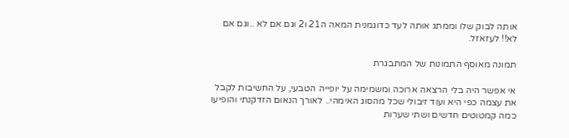אותה לבוק שלו וממתג אותה לעד כדוגמנית המאה ה21 ו2 וגם אם לא ..וגם אם לא!! לעזאזל.

תמונה מאוסף התמונות של המתבגרת

אי אפשר היה בלי הרצאה ארוכה ומשמימה על יופייה הטבעי, על החשיבות לקבל את עצמה כפי היא ועוד זיבולי שכל מהסוג האימהי.. לאורך הנאום הזדקנתי והופיעו כמה קמטוטים חדשים ושתי שערות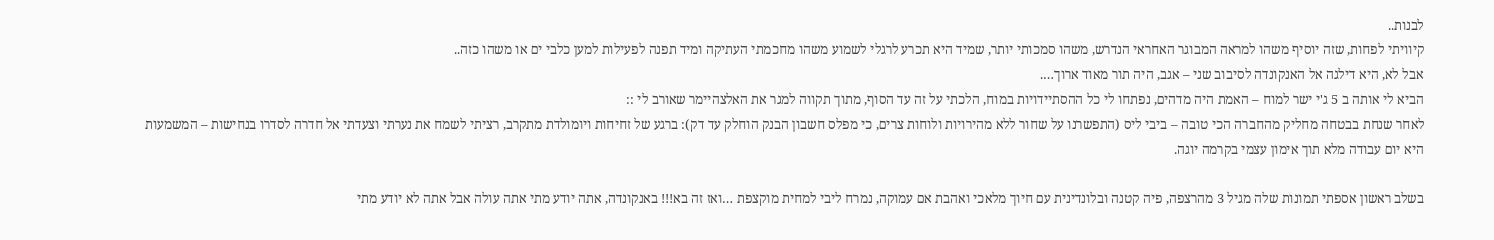לבנות..
קיוויתי לפחות, שזה יוסיף משהו למראה המבוגר האחראי הנדרש, משהו סמכותי יותר, שמיד היא תכרע לרגלי לשמוע משהו מחכמתי העתיקה ומיד תפנה לפעילות למען כלבי ים או משהו כזה..
אבל לא, היא דילגה אל האנקונדה לסיבוב שני – אגב, היה תור מאוד ארוך….
הביא לי אותה ב 5 ג'י ישר למוח – האמת היה מדהים, נפתחו לי כל ההסתיידויות במוח, הלכתי על זה עד הסוף, מתוך תקווה למגר את האלצהיימר שאורב לי ::
לאחר שנחת בבטחה מחליק מהחברה הכי טובה – ביבי ליס (התפשרנו על שחור ללא מהירויות ולוחות צרים, כי מפלס חשבון הבנק הוחלק עד דק): ברגע של זחיחות ויומולדת מתקרב, רציתי לשמח את נערתי וצעדתי אל חדרה לסדרו בנחישות – המשמעות היא יום עבודה מלא תוך אימון עצמי בקרמה יוגה.

בשלב ראשון אספתי תמונות שלה מגיל 3 מהרצפה, פיה קטנה ובלונדינית עם חיוך מלאכי ואהבת אם עמוקה, נמרח ליבי למחית מוקצפת …ואז זה בא!!! באנקונדה, אתה יודע מתי אתה עולה אבל אתה לא יודע מתי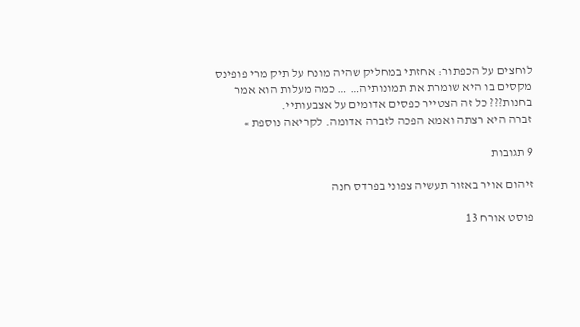לוחצים על הכפתור: אחזתי במחליק שהיה מונח על תיק מרי פופינס מקסים בו היא שומרת את תמונותיה… … כמה מעלות הוא אמר בחנות??? כל זה הצטייר כפסים אדומים על אצבעותיי.
זברה היא רצתה ואמא הפכה לזברה אדומה. לקריאה נוספת »

9 תגובות

זיהום אויר באזור תעשיה צפוני בפרדס חנה

פוסט אורח 13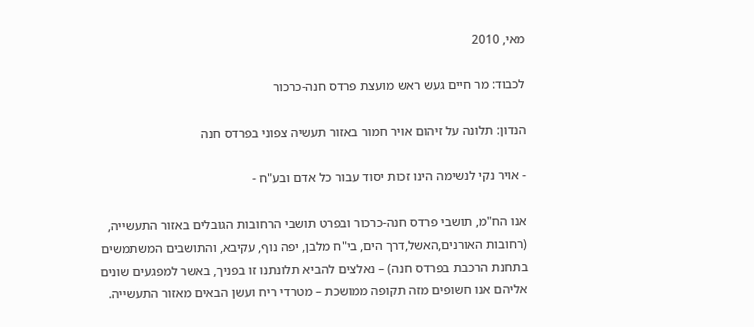מאי, 2010

לכבוד: מר חיים געש ראש מועצת פרדס חנה-כרכור

הנדון: תלונה על זיהום אויר חמור באזור תעשיה צפוני בפרדס חנה

- אויר נקי לנשימה הינו זכות יסוד עבור כל אדם ובע"ח -

אנו הח"מ, תושבי פרדס חנה-כרכור ובפרט תושבי הרחובות הגובלים באזור התעשייה, (רחובות האורנים,האשל,דרך הים, בי"ח מלבן, יפה נוף, עקיבא, והתושבים המשתמשים בתחנת הרכבת בפרדס חנה) – נאלצים להביא תלונתנו זו בפניך, באשר למפגעים שונים אליהם אנו חשופים מזה תקופה ממושכת – מטרדי ריח ועשן הבאים מאזור התעשייה.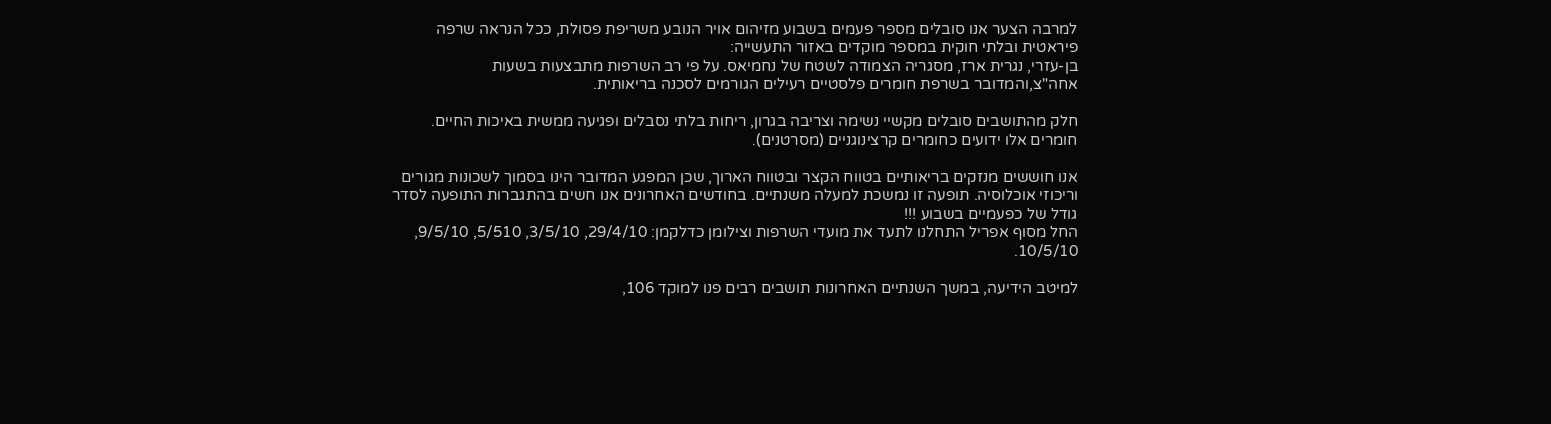למרבה הצער אנו סובלים מספר פעמים בשבוע מזיהום אויר הנובע משריפת פסולת, ככל הנראה שרפה פיראטית ובלתי חוקית במספר מוקדים באזור התעשייה:
בן-עזרי, נגרית ארז, מסגריה הצמודה לשטח של נחמיאס. על פי רב השרפות מתבצעות בשעות אחה"צ,והמדובר בשרפת חומרים פלסטיים רעילים הגורמים לסכנה בריאותית.

חלק מהתושבים סובלים מקשיי נשימה וצריבה בגרון, ריחות בלתי נסבלים ופגיעה ממשית באיכות החיים. חומרים אלו ידועים כחומרים קרצינוגניים (מסרטנים).

אנו חוששים מנזקים בריאותיים בטווח הקצר ובטווח הארוך, שכן המפגע המדובר הינו בסמוך לשכונות מגורים וריכוזי אוכלוסיה. תופעה זו נמשכת למעלה משנתיים. בחודשים האחרונים אנו חשים בהתגברות התופעה לסדר גודל של כפעמיים בשבוע !!!
החל מסוף אפריל התחלנו לתעד את מועדי השרפות וצילומן כדלקמן: 29/4/10, 3/5/10, 5/510, 9/5/10, 10/5/10.

למיטב הידיעה, במשך השנתיים האחרונות תושבים רבים פנו למוקד 106,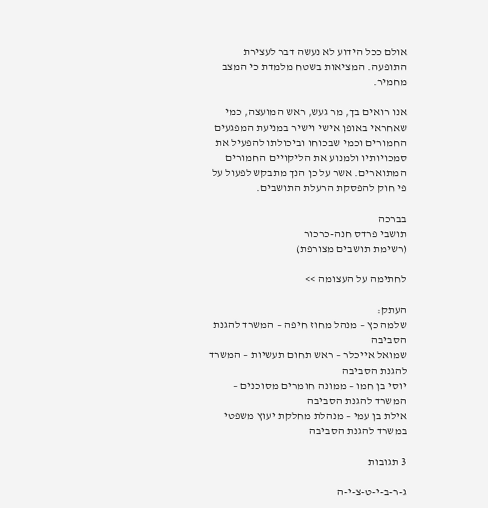אולם ככל הידוע לא נעשה דבר לעצירת התופעה. המציאות בשטח מלמדת כי המצב מחמיר.

אנו רואים בך, מר געש, ראש המועצה, כמי שאחראי באופן אישי וישיר במניעת המפגעים החמורים וכמי שבכוחו וביכולתו להפעיל את סמכויותיו ולמנוע את הליקויים החמורים המתוארים. אשר על כן הנך מתבקש לפעול על פי חוק להפסקת הרעלת התושבים.

בברכה
תושבי פרדס חנה-כרכור
(רשימת תושבים מצורפת)

לחתימה על העצומה >>

העתק:
שלמה כץ – מנהל מחוז חיפה – המשרד להגנת הסביבה
שמואל אייכלר – ראש תחום תעשיות – המשרד להגנת הסביבה
יוסי בן חמו – ממונה חומרים מסוכנים – המשרד להגנת הסביבה
אילת בן עמי – מנהלת מחלקת יעוץ משפטי במשרד להגנת הסביבה

3 תגובות

ג-ר-ב-י-ט-צ-י-ה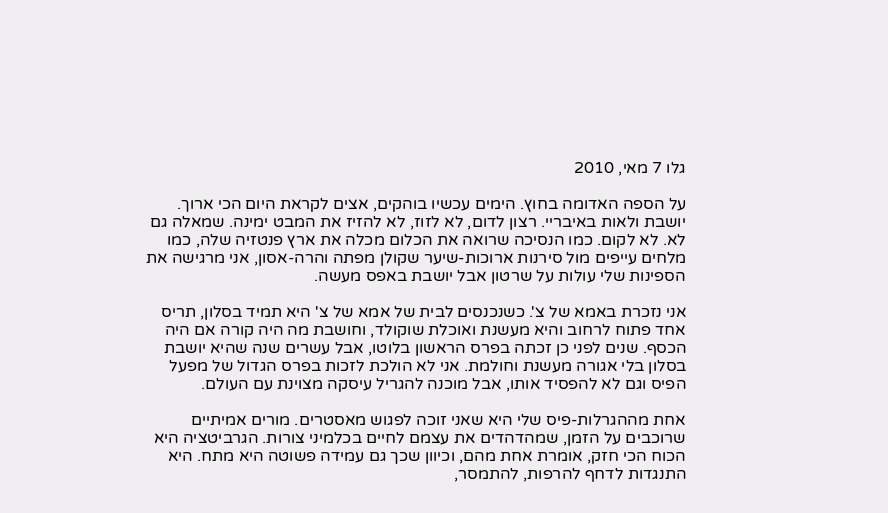גלו 7 מאי, 2010

על הספה האדומה בחוץ. הימים עכשיו בוהקים, אצים לקראת היום הכי ארוך. יושבת ולאות באיבריי. רצון לדום, לא לזוז, לא להזיז את המבט ימינה. שמאלה גם לא. לא לקום. כמו הנסיכה שרואה את הכלום מכלה את ארץ פנטזיה שלה, כמו מלחים עייפים מול סירנות ארוכות-שיער שקולן מפתה והרה-אסון, אני מרגישה את הספינות שלי עולות על שרטון אבל יושבת באפס מעשה.

אני נזכרת באמא של צ'. כשנכנסים לבית של אמא של צ' היא תמיד בסלון, תריס אחד פתוח לרחוב והיא מעשנת ואוכלת שוקולד, וחושבת מה היה קורה אם היה הכסף. שנים לפני כן זכתה בפרס הראשון בלוטו, אבל עשרים שנה שהיא יושבת בסלון בלי אגורה מעשנת וחולמת. אני לא הולכת לזכות בפרס הגדול של מפעל הפיס וגם לא להפסיד אותו, אבל מוכנה להגריל עיסקה מצוינת עם העולם.

אחת מההגרלות-פיס שלי היא שאני זוכה לפגוש מאסטרים. מורים אמיתיים שרוכבים על הזמן, שמהדהדים את עצמם לחיים בכלמיני צורות. הגרביטציה היא הכוח הכי חזק, אומרת אחת מהם, וכיוון שכך גם עמידה פשוטה היא מתח. היא התנגדות לדחף להרפות, להתמסר,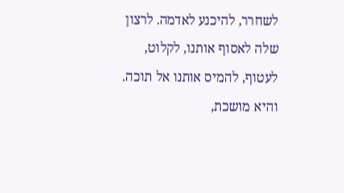לשחרר, להיכנע לאדמה. לרצון שלה לאסוף אותנו, לקלוט, לעטוף, להמיס אותנו אל תוכה. והיא מושכת,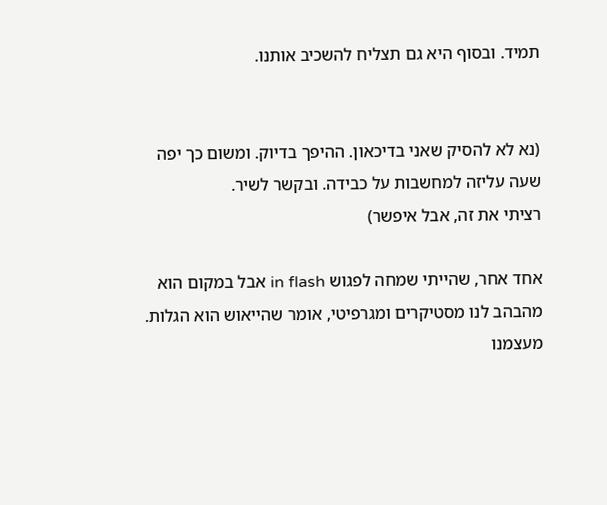תמיד. ובסוף היא גם תצליח להשכיב אותנו.


(נא לא להסיק שאני בדיכאון. ההיפך בדיוק. ומשום כך יפה שעה עליזה למחשבות על כבידה. ובקשר לשיר.
רציתי את זה, אבל איפשר)

אחד אחר, שהייתי שמחה לפגוש in flash אבל במקום הוא מהבהב לנו מסטיקרים ומגרפיטי, אומר שהייאוש הוא הגלות. מעצמנו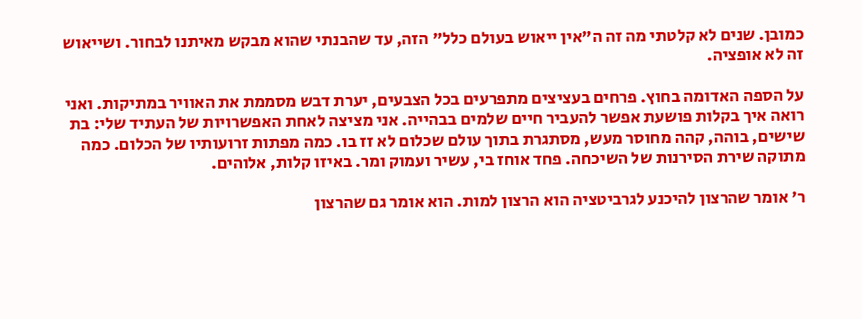כמובן. שנים לא קלטתי מה זה ה"אין ייאוש בעולם כלל" הזה, עד שהבנתי שהוא מבקש מאיתנו לבחור. ושייאוש זה לא אופציה.

על הספה האדומה בחוץ. פרחים בעציצים מתפרעים בכל הצבעים, יערת דבש מסממת את האוויר במתיקות. ואני רואה איך בקלות פושעת אפשר להעביר חיים שלמים בבהייה. אני מציצה לאחת האפשרויות של העתיד שלי: בת שישים, בוהה, קהה מחוסר מעש, מסתגרת בתוך עולם שכלום לא זז בו. כמה מפתות זרועותיו של הכלום. כמה מתוקה שירת הסירנות של השיכחה. פחד אוחז בי, עשיר ועמוק ומר. באיזו קלות, אלוהים.

ר' אומר שהרצון להיכנע לגרביטציה הוא הרצון למות. הוא אומר גם שהרצון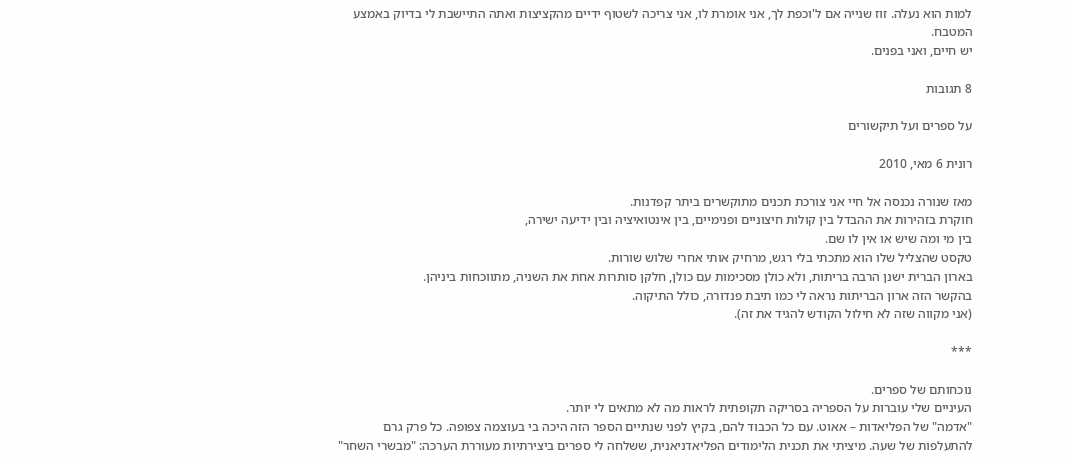למות הוא נעלה. זוז שנייה אם ל'וכפת לך, אני אומרת לו, אני צריכה לשטוף ידיים מהקציצות ואתה התיישבת לי בדיוק באמצע המטבח.
יש חיים, ואני בפנים.

8 תגובות

על ספרים ועל תיקשורים

רונית 6 מאי, 2010

מאז שנורה נכנסה אל חיי אני צורכת תכנים מתוקשרים ביתר קפדנות.
חוקרת בזהירות את ההבדל בין קולות חיצוניים ופנימיים, בין אינטואיציה ובין ידיעה ישירה,
בין מי ומה שיש או אין לו שם.
טקסט שהצליל שלו הוא מתכתי בלי רגש, מרחיק אותי אחרי שלוש שורות.
בארון הברית ישנן הרבה בריתות, ולא כולן מסכימות עם כולן, חלקן סותרות אחת את השניה, מתווכחות ביניהן.
בהקשר הזה ארון הבריתות נראה לי כמו תיבת פנדורה, כולל התיקוה.
(אני מקווה שזה לא חילול הקודש להגיד את זה).

***

נוכחותם של ספרים.
העיניים שלי עוברות על הספריה בסריקה תקופתית לראות מה לא מתאים לי יותר.
"אדמה" של הפליאדות – אאוט. עם כל הכבוד להם, בקיץ לפני שנתיים הספר הזה היכה בי בעוצמה צפופה. כל פרק גרם להתעלפות של שעה. מיציתי את תכנית הלימודים הפליאדניאנית, ששלחה לי ספרים ביצירתיות מעוררת הערכה: "מבשרי השחר"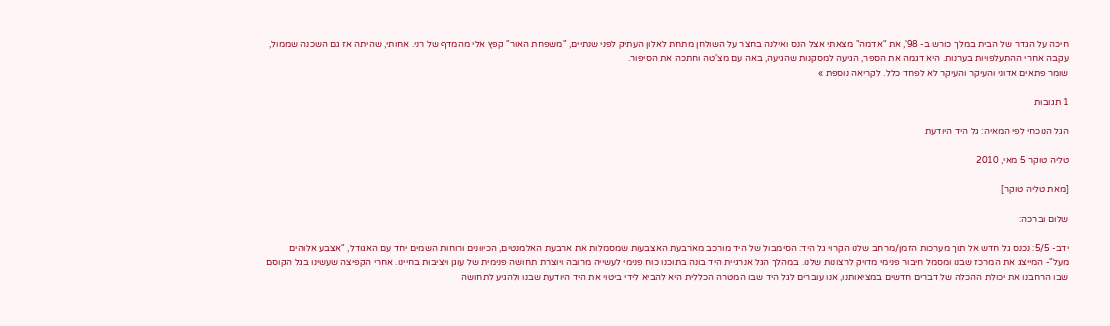חיכה על הגדר של הבית במלך כורש ב- 98', את "אדמה" מצאתי אצל הנס ואילנה בחצר על השולחן מתחת לאלון העתיק לפני שנתיים, "משפחת האור" קפץ אלי מהמדף של רני. אחותי, שהיתה אז גם השכנה שממול, עקבה אחרי ההתעלפויות בערנות. היא דגמה את הספר, הגיעה למסקנות שהגיעה, באה עם מצ'טה וחתכה את הסיפור.
שומר פתאים אדוני והעיקר והעיקר לא לפחד כלל. לקריאה נוספת »

1 תגובות

הגל הנוכחי לפי המאיה: גל היד היודעת

טליה טוקר 5 מאי, 2010

[מאת טליה טוקר]

שלום וברכה:

ידב- 5/5: נכנס גל חדש אל תוך מערכות הזמן/מרחב שלנו הקרוי גל היד: הסימבול של היד מורכב מארבעת האצבעות שמסמלות את ארבעת האלמנטים, הכיוונים ורוחות השמים יחד עם האגודל, "אצבע אלוהים מעל"- המייצג את המרכז שבנו ומסמל חיבור פנימי מדויק לרצונות שלנו. במהלך הגל אנרגיית היד בונה בתוכנו כוח פנימי לעשייה מרובה ויוצרת תחושה פנימית של עוגן ויציבות בחיינו. אחרי הקפיצה שעשינו בגל הקוסם שבו הרחבנו את יכולת ההכלה של דברים חדשים במציאותנו, אנו עוברים לגל היד שבו המטרה הכללית היא להביא לידי ביטוי את היד היודעת שבנו ולהגיע לתחושה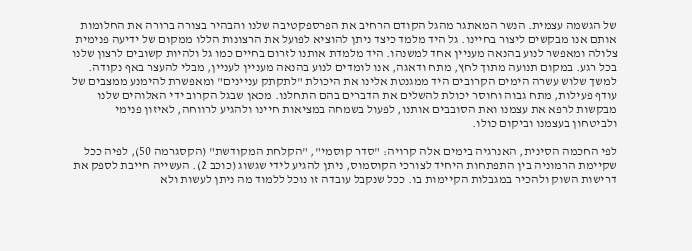של הגשמה עצמית. הנשר המאתגר מהגל הקודם הרחיב את הפרספקטיבה שלנו והבהיר בצורה ברורה את החלומות אותם אנו מבקשים ליצור בחיינו. גל היד מלמד כיצד ניתן להוציא לפועל את הרצונות הללו ממקום של ידיעה פנימית צלולה ומאפשר לנוע בהנאה מעניין אחד למשנהו. היד מלמדת אותנו לזרום בחיים כמו גל ולהיות קשובים לרצון שלנו בכל רגע. במקום תנועה מתוך לחץ, מתח ודאגה, אנו לומדים לנוע בהנאה מעניין לעניין, מבלי להעצר באף נקודה. למשך שלוש עשרה הימים הקרובים היד ממגנטת אלינו את היכולת "לתקתק עניינים" ומאפשרת להימנע ממצבים של עודף פעילות, מתח גבוה וחוסר יכולת להשלים את הדברים בהם התחלנו. מכאן שבגל הקרוב ידי האלוהים שלנו מבקשות לרפא את עצמנו ואת הסובבים אותנו, לפעול בשמחה במציאות חיינו ולהגיע לרווחה, לאיזון פנימי ולביטחון בעצמנו וביקום כולו.

לפי החכמה הסינית, האנרגיה בימים אלה קרויה: "סדר קוסמי", "הקלחת המקודשת" (הקסגרמה 50), לפיה ככל שקיימת הרמוניה בין התפתחות היחיד לצורכי הקוסמוס, ניתן להגיע לידי שגשוג (כוכב 2). העשייה חייבת לספק את דרישות השוק ולהכיר במגבלות הקיימות בו. ככל שנקבל עובדה זו נוכל ללמוד מה ניתן לעשות ולא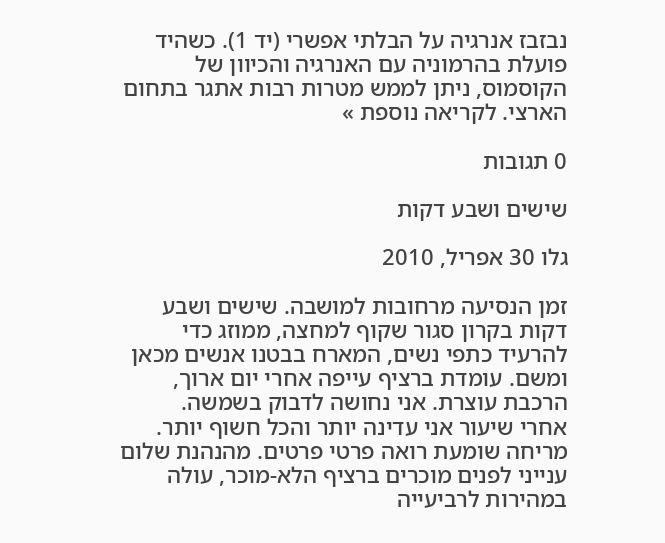נבזבז אנרגיה על הבלתי אפשרי (יד 1). כשהיד פועלת בהרמוניה עם האנרגיה והכיוון של הקוסמוס, ניתן לממש מטרות רבות אתגר בתחום הארצי. לקריאה נוספת »

0 תגובות

שישים ושבע דקות

גלו 30 אפריל, 2010

זמן הנסיעה מרחובות למושבה. שישים ושבע דקות בקרון סגור שקוף למחצה, ממוזג כדי להרעיד כתפי נשים, המארח בבטנו אנשים מכאן ומשם. עומדת ברציף עייפה אחרי יום ארוך, הרכבת עוצרת. אני נחושה לדבוק בשמשה.
אחרי שיעור אני עדינה יותר והכל חשוף יותר. מריחה שומעת רואה פרטי פרטים. מהנהנת שלום ענייני לפנים מוכרים ברציף הלא-מוכר, עולה במהירות לרביעייה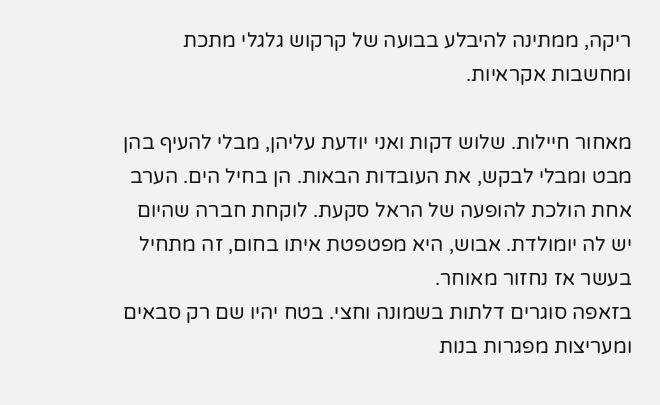ריקה, ממתינה להיבלע בבועה של קרקוש גלגלי מתכת ומחשבות אקראיות.

מאחור חיילות. שלוש דקות ואני יודעת עליהן, מבלי להעיף בהן מבט ומבלי לבקש, את העובדות הבאות. הן בחיל הים. הערב אחת הולכת להופעה של הראל סקעת. לוקחת חברה שהיום יש לה יומולדת. אבוש, היא מפטפטת איתו בחום, זה מתחיל בעשר אז נחזור מאוחר.
בזאפה סוגרים דלתות בשמונה וחצי. בטח יהיו שם רק סבאים ומעריצות מפגרות בנות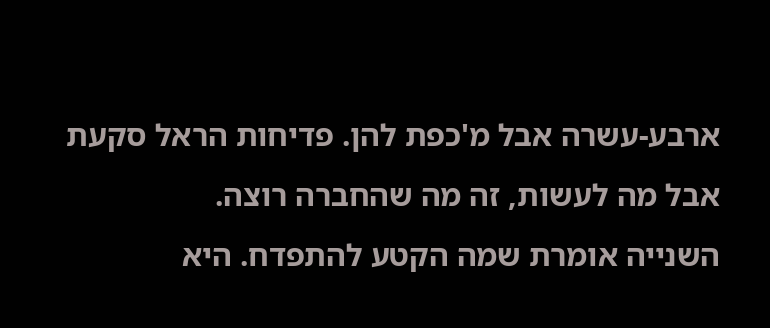ארבע-עשרה אבל מ'כפת להן. פדיחות הראל סקעת אבל מה לעשות, זה מה שהחברה רוצה.
השנייה אומרת שמה הקטע להתפדח. היא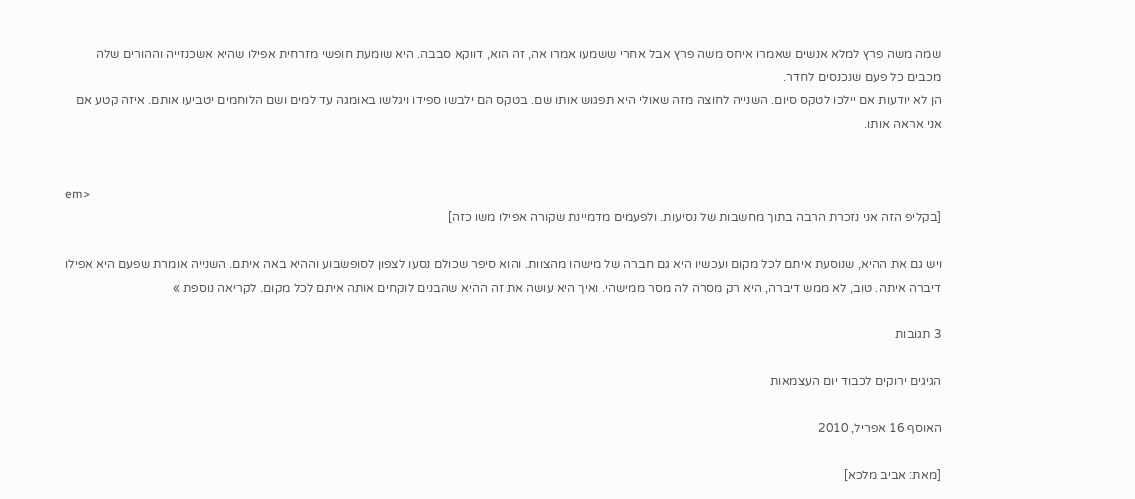שמה משה פרץ למלא אנשים שאמרו איחס משה פרץ אבל אחרי ששמעו אמרו אה, זה הוא, דווקא סבבה. היא שומעת חופשי מזרחית אפילו שהיא אשכנזייה וההורים שלה מכבים כל פעם שנכנסים לחדר.
הן לא יודעות אם יילכו לטקס סיום. השנייה לחוצה מזה שאולי היא תפגוש אותו שם. בטקס הם ילבשו ספידו ויגלשו באומגה עד למים ושם הלוחמים יטביעו אותם. איזה קטע אם אני אראה אותו.


em>
[בקליפ הזה אני נזכרת הרבה בתוך מחשבות של נסיעות. ולפעמים מדמיינת שקורה אפילו משו כזה]

ויש גם את ההיא, שנוסעת איתם לכל מקום ועכשיו היא גם חברה של מישהו מהצוות. והוא סיפר שכולם נסעו לצפון לסופשבוע וההיא באה איתם. השנייה אומרת שפעם היא אפילו דיברה איתה. טוב, לא ממש דיברה, היא רק מסרה לה מסר ממישהי. ואיך היא עושה את זה ההיא שהבנים לוקחים אותה איתם לכל מקום. לקריאה נוספת »

3 תגובות

הגיגים ירוקים לכבוד יום העצמאות

האוסף 16 אפריל, 2010

[מאת: אביב מלכא]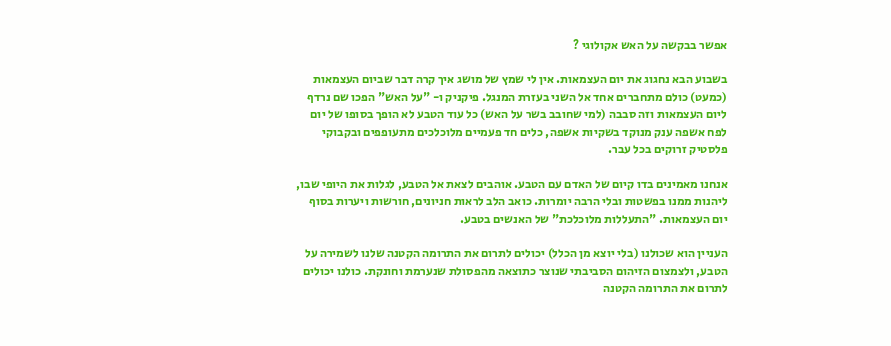אפשר בבקשה על האש אקולוגי ?

בשבוע הבא נחגוג את יום העצמאות. אין לי שמץ של מושג איך קרה דבר שביום העצמאות (כמעט) כולם מתחברים אחד אל השני בעזרת המנגל. פיקניק ו- "על האש" הפכו שם נרדף ליום העצמאות וזה סבבה (למי שחובב בשר על האש) כל עוד הטבע לא הופך בסופו של יום לפח אשפה ענק מנוקד בשקיות אשפה, כלים חד פעמיים מלוכלכים מתעופפים ובקבוקי פלסטיק זרוקים בכל עבר.

אנחנו מאמינים בדו קיום של האדם עם הטבע. אוהבים לצאת אל הטבע, לגלות את היופי שבו, ליהנות ממנו בפשטות ובלי הרבה יומרות. כואב הלב לראות חניונים, חורשות ויערות בסוף יום העצמאות. "התעללות מלוכלכת" של האנשים בטבע.

העניין הוא שכולנו (בלי יוצא מן הכלל) יכולים לתרום את התרומה הקטנה שלנו לשמירה על הטבע, ולצמצום הזיהום הסביבתי שנוצר כתוצאה מהפסולת שנערמת וחונקת. כולנו יכולים לתרום את התרומה הקטנה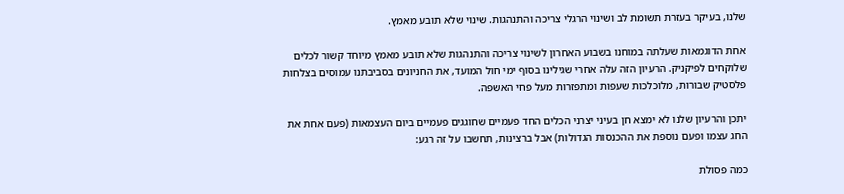שלנו, בעיקר בעזרת תשומת לב ושינוי הרגלי צריכה והתנהגות. שינוי שלא תובע מאמץ.

אחת הדוגמאות שעלתה במוחנו בשבוע האחרון לשינוי צריכה והתנהגות שלא תובע מאמץ מיוחד קשור לכלים שלוקחים לפיקניק. הרעיון הזה עלה אחרי שגילינו בסוף ימי חול המועד, את החניונים בסביבתנו עמוסים בצלחות פלסטיק שבורות, מלוכלכות שעפות ומתפזרות מעל פחי האשפה.

יתכן והרעיון שלנו לא ימצא חן בעיני יצרני הכלים החד פעמיים שחוגגים פעמיים ביום העצמאות (פעם אחת את החג עצמו ופעם נוספת את ההכנסות הגדולות) אבל ברצינות, תחשבו על זה רגע:

כמה פסולת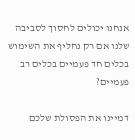אנחנו יכולים לחסוך לסביבה שלנו אם רק נחליף את השימוש בכלים חד פעמיים בכלים רב פעמיים?

דמיינו את הפסולת שלכם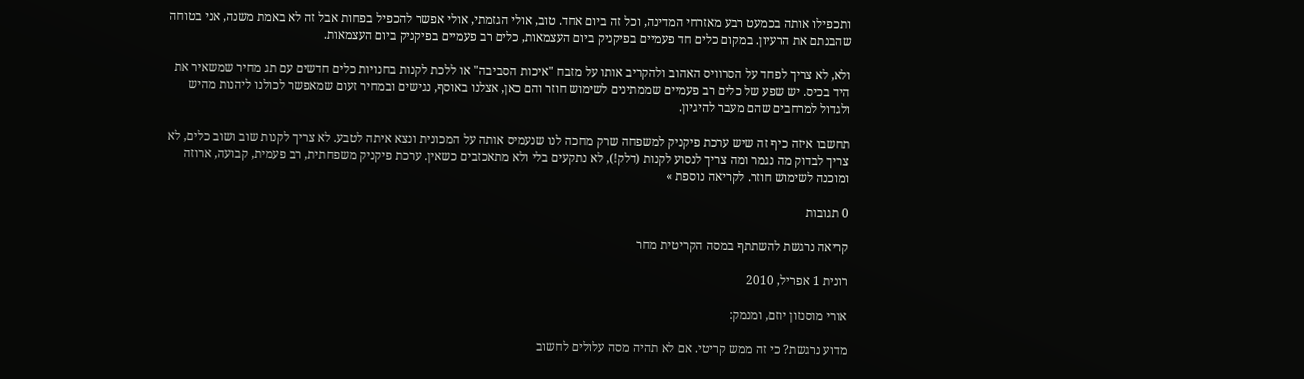ותכפילו אותה בכמעט רבע מאזרחי המדינה, וכל זה ביום אחד. טוב, אולי הגזמתי, אולי אפשר להכפיל בפחות אבל זה לא באמת משנה, אני בטוחה שהבנתם את הרעיון. במקום כלים חד פעמיים בפיקניק ביום העצמאות, כלים רב פעמיים בפיקניק ביום העצמאות.

ולא, לא צריך לפחד על הסרוויס האהוב ולהקריב אותו על מזבח "איכות הסביבה" או ללכת לקנות בחנויות כלים חדשים עם תג מחיר שמשאיר את היד בכיס. יש שפע של כלים רב פעמיים שממתינים לשימוש חוזר והם כאן, אצלנו באוסף, נגישים ובמחיר זעום שמאפשר לכולנו ליהנות מהיש ולגדול למרחבים שהם מעבר להיגיון.

תחשבו איזה כיף זה שיש ערכת פיקניק למשפחה שרק מחכה לנו שנעמיס אותה על המכונית ונצא איתה לטבע. לא צריך לקנות שוב ושוב כלים, לא צריך לבדוק מה נגמר ומה צריך לנסוע לקנות (דלק!), לא נתקעים בלי ולא מתאכזבים כשאין. ערכת פיקניק משפחתית, רב פעמית, קבועה, ארוזה ומוכנה לשימוש חוזר. לקריאה נוספת »

0 תגובות

קריאה נרגשת להשתתף במסה הקריטית מחר

רונית 1 אפריל, 2010

אורי מוסנזון יוזם, ומנמק:

מדוע נרגשת? כי זה ממש קריטי. אם לא תהיה מסה עלולים לחשוב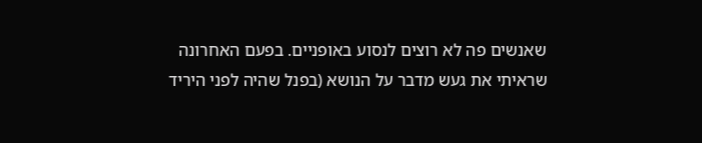שאנשים פה לא רוצים לנסוע באופניים. בפעם האחרונה שראיתי את געש מדבר על הנושא (בפנל שהיה לפני היריד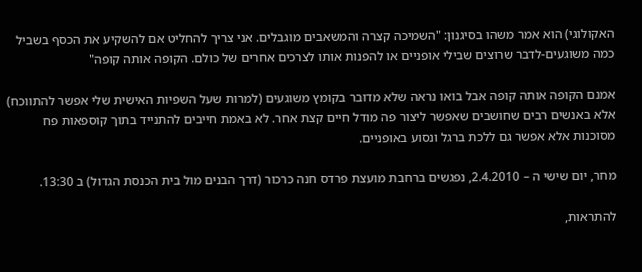האקולוגי) הוא אמר משהו בסיגנון: "השמיכה קצרה והמשאבים מוגבלים. אני צריך להחליט אם להשקיע את הכסף בשביל כמה משוגעים-לדבר שרוצים שבילי אופניים או להפנות אותו לצרכים אחרים של כולם. הקופה אותה קופה"

אמנם הקופה אותה קופה אבל בואו נראה שלא מדובר בקומץ משוגעים (למרות שעל השפיות האישית שלי אפשר להתווכח) אלא באנשים רבים שחושבים שאפשר ליצור פה מודל חיים קצת אחר. לא באמת חייבים להתנייד בתוך קוספאות פח מסוכנות אלא אפשר גם ללכת ברגל ונסוע באופניים.

מחר, יום שישי ה – 2.4.2010, נפגשים ברחבת מועצת פרדס חנה כרכור (דרך הבנים מול בית הכנסת הגדול) ב 13:30.

להתראות,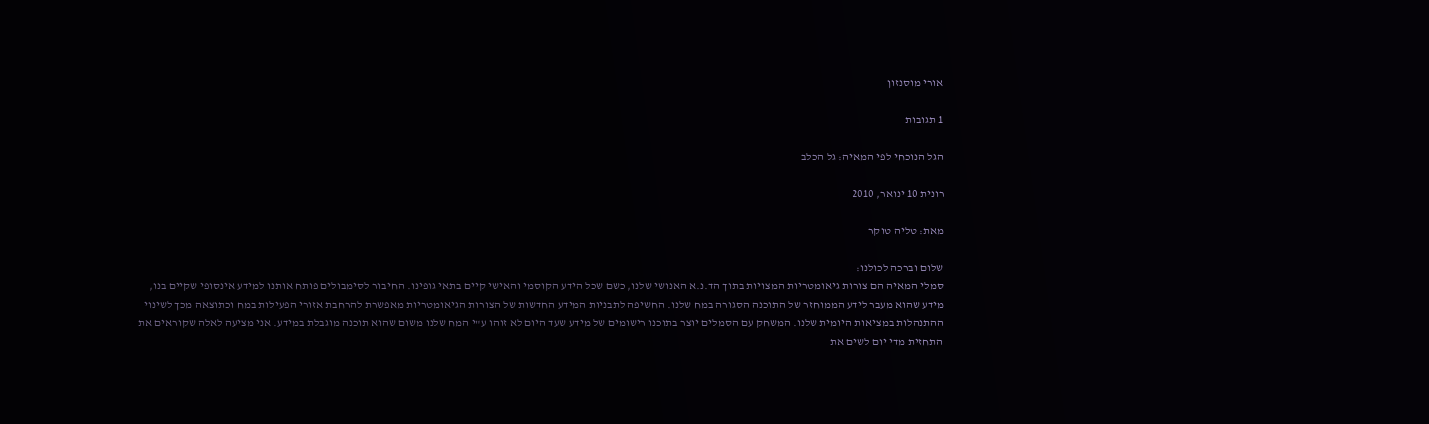אורי מוסנזון

1 תגובות

הגל הנוכחי לפי המאיה: גל הכלב

רונית 10 ינואר, 2010

מאת: טליה טוקר

שלום וברכה לכולנו:
סמלי המאיה הם צורות גיאומטריות המצויות בתוך הד.נ.א האנושי שלנו, כשם שכל הידע הקוסמי והאישי קיים בתאי גופינו. החיבור לסימבולים פותח אותנו למידע אינסופי שקיים בנו, מידע שהוא מעבר לידע הממוחזר של התוכנה הסגורה במח שלנו. החשיפה לתבניות המידע החדשות של הצורות הגיאומטריות מאפשרת להרחבת אזורי הפעילות במח וכתוצאה מכך לשינוי ההתנהלות במציאות היומית שלנו. המשחק עם הסמלים יוצר בתוכנו רישומים של מידע שעד היום לא זוהו ע"י המח שלנו משום שהוא תוכנה מוגבלת במידע. אני מציעה לאלה שקוראים את התחזית מדי יום לשים את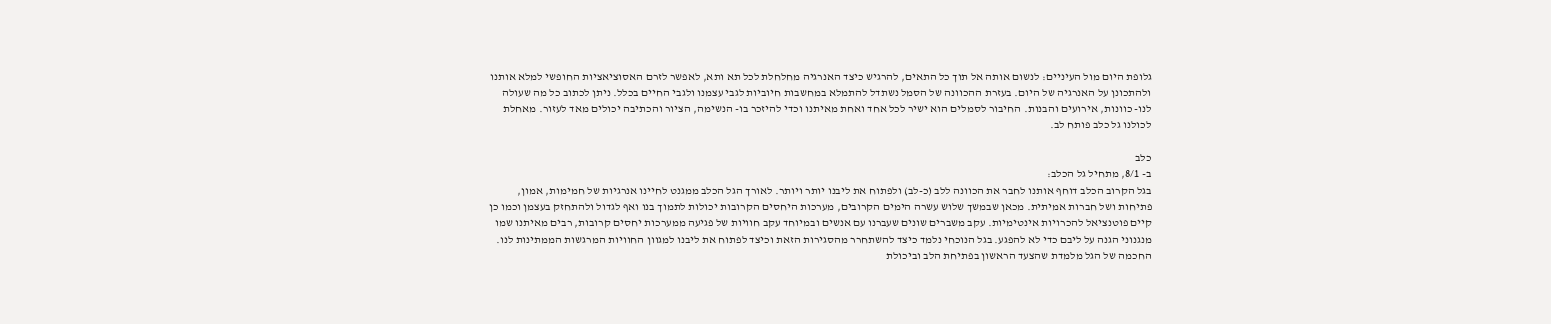גלופת היום מול העיניים: לנשום אותה אל תוך כל התאים, להרגיש כיצד האנרגיה מחלחלת לכל תא ותא, לאפשר לזרם האסוציאציות החופשי למלא אותנו ולהתכונן על האנרגיה של היום. בעזרת ההכוונה של הסמל נשתדל להתמלא במחשבות חיוביות לגבי עצמנו ולגבי החיים בכלל. ניתן לכתוב כל מה שעולה לנו- כוונות, אירועים והבנות. החיבור לסמלים הוא ישיר לכל אחד ואחת מאיתנו וכדי להיזכר בו- הנשימה, הציור והכתיבה יכולים מאד לעזור. מאחלת לכולנו גל כלב פותח לב.

כלב
ב- 8/1, מתחיל גל הכלב:
בגל הקרוב הכלב דוחף אותנו לחבר את הכוונה ללב (כ-לב) ולפתוח את ליבנו יותר ויותר. לאורך הגל הכלב ממגנט לחיינו אנרגיות של חמימות, אמון, פתיחות ושל חברות אמיתית. מכאן שבמשך שלוש עשרה הימים הקרובים, מערכות היחסים הקרובות יכולות לתמוך בנו ואף לגדול ולהתחזק בעצמן וכמו כן קיים פוטנציאל להכרויות אינטימיות. עקב משברים שונים שעברנו עם אנשים ובמיוחד עקב חוויות של פגיעה ממערכות יחסים קרובות, רבים מאיתנו שמו מנגנוני הגנה על ליבם כדי לא להפגע. בגל הנוכחי נלמד כיצד להשתחרר מהסגירות הזאת וכיצד לפתוח את ליבנו למגוון החוויות המרגשות הממתינות לנו. החכמה של הגל מלמדת שהצעד הראשון בפתיחת הלב וביכולת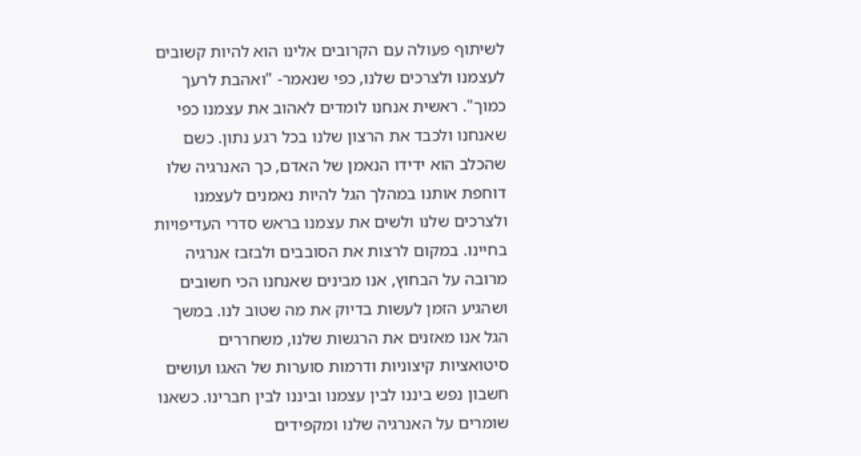לשיתוף פעולה עם הקרובים אלינו הוא להיות קשובים לעצמנו ולצרכים שלנו, כפי שנאמר- "ואהבת לרעך כמוך". ראשית אנחנו לומדים לאהוב את עצמנו כפי שאנחנו ולכבד את הרצון שלנו בכל רגע נתון. כשם שהכלב הוא ידידו הנאמן של האדם, כך האנרגיה שלו דוחפת אותנו במהלך הגל להיות נאמנים לעצמנו ולצרכים שלנו ולשים את עצמנו בראש סדרי העדיפויות בחיינו. במקום לרצות את הסובבים ולבזבז אנרגיה מרובה על הבחוץ, אנו מבינים שאנחנו הכי חשובים ושהגיע הזמן לעשות בדיוק את מה שטוב לנו. במשך הגל אנו מאזנים את הרגשות שלנו, משחררים סיטואציות קיצוניות ודרמות סוערות של האגו ועושים חשבון נפש ביננו לבין עצמנו וביננו לבין חברינו. כשאנו שומרים על האנרגיה שלנו ומקפידים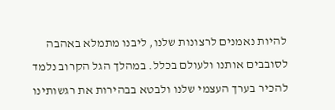להיות נאמנים לרצונות שלנו, ליבנו מתמלא באהבה לסובבים אותנו ולעולם בכלל. במהלך הגל הקרוב נלמד להכיר בערך העצמי שלנו ולבטא בבהירות את רגשותינו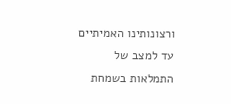ורצונותינו האמיתיים עד למצב של התמלאות בשמחת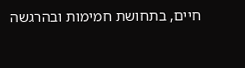חיים, בתחושת חמימות ובהרגשה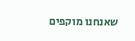שאנחנו מוקפים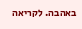באהבה. לקריאה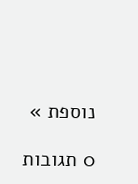נוספת »

0 תגובות